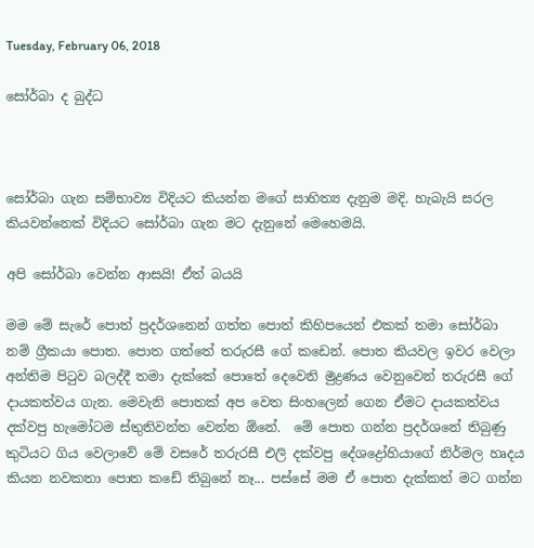Tuesday, February 06, 2018

සෝර්බා ද බුද්ධ



සෝර්බා ගැන සම්භාව්‍ය විදියට කියන්න මගේ සාහිත්‍ය දැනුම මදි. හැබැයි සරල කියවන්නෙක් විදියට සෝර්බා ගැන මට දැනුනේ මෙහෙමයි.

අපි සෝර්බා වෙන්න ආසයි! ඒත් බයයි

මම මේ සැරේ පොත් ප්‍රදර්ශනෙන් ගත්ත පොත් කිහිපයෙන් එකක් තමා සෝර්බා නම් ග්‍රීකයා පොත. පොත ගත්තේ තරුරසී ගේ කඩෙන්. පොත කියවල ඉවර වෙලා අන්තිම පිටුව බලද්දී තමා දැක්කේ පොතේ දෙවෙනි මුද්‍රණය වෙනුවෙන් තරුරසී ගේ දායකත්වය ගැන. මෙවැනි පොතක් අප වෙත සිංහලෙන් ගෙන ඒමට දායකත්වය දක්වපු හැමෝටම ස්තුතිවන්ත වෙන්න ඕනේ.  මේ පොත ගන්න ප්‍රදර්ශනේ තිබුණු කුටියට ගිය වෙලාවේ මේ වසරේ තරුරසී එලි දක්වපු දේශද්‍රෝහියාගේ නිර්මල හෘදය කියන නවකතා පොත කඩේ තිබුනේ නෑ... පස්සේ මම ඒ පොත දැක්කත් මට ගන්න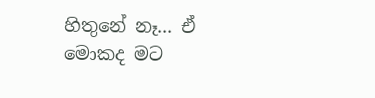හිතුනේ නෑ... ඒ මොකද මට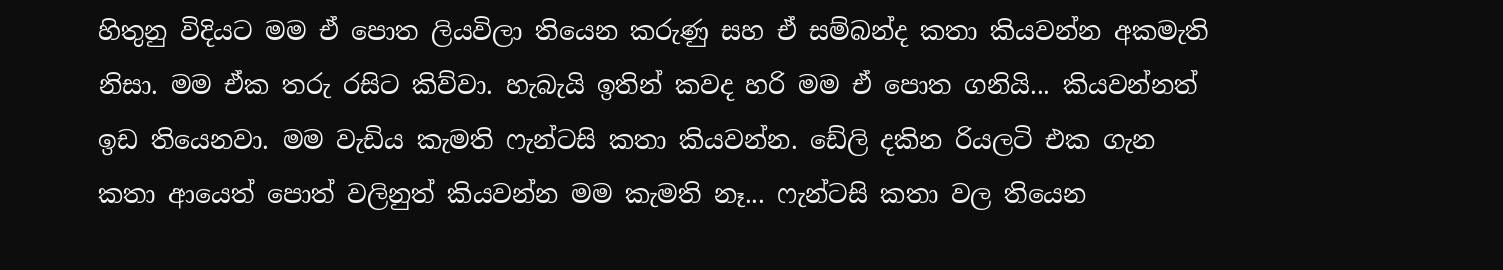හිතුනු විදියට මම ඒ පොත ලියවිලා තියෙන කරුණු සහ ඒ සම්බන්ද කතා කියවන්න අකමැති නිසා. මම ඒක තරු රසිට කිව්වා. හැබැයි ඉතින් කවද හරි මම ඒ පොත ගනියි... කියවන්නත් ඉඩ තියෙනවා. මම වැඩිය කැමති ෆැන්ටසි කතා කියවන්න. ඩේලි දකින රියලටි එක ගැන කතා ආයෙත් පොත් වලිනුත් කියවන්න මම කැමති නෑ... ෆැන්ටසි කතා වල තියෙන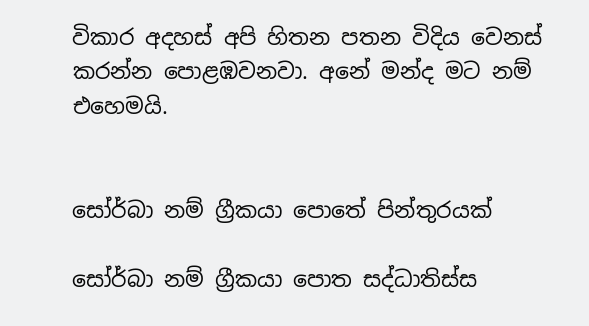විකාර අදහස් අපි හිතන පතන විදිය වෙනස් කරන්න පොළඹවනවා. අනේ මන්ද මට නම් එහෙමයි.


සෝර්බා නම් ග්‍රීකයා පොතේ පින්තුරයක්

සෝර්බා නම් ග්‍රීකයා පොත සද්ධාතිස්ස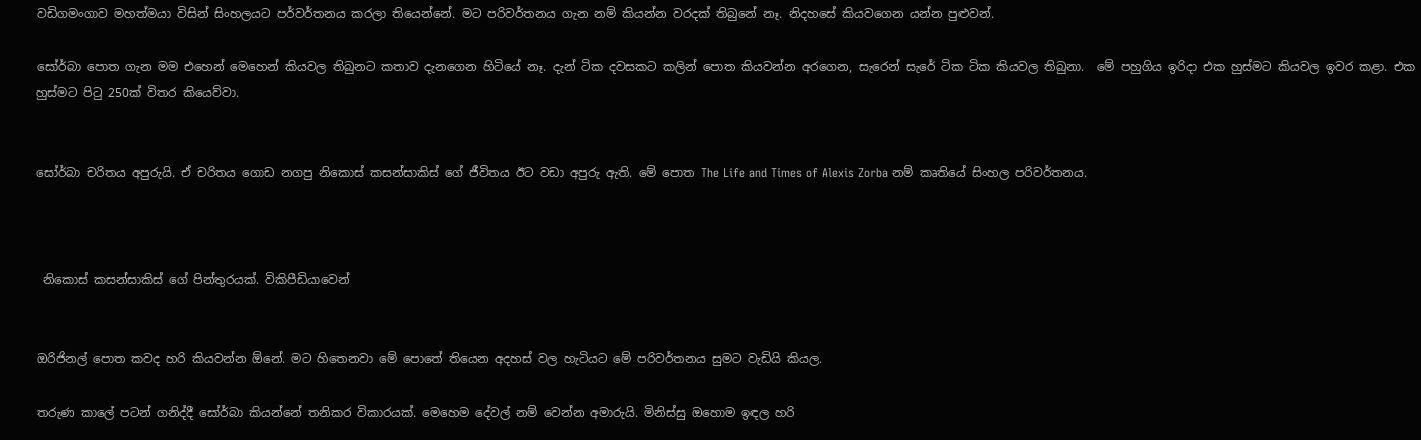වඩිගමංගාව මහත්මයා විසින් සිංහලයට පර්වර්තනය කරලා තියෙන්නේ. මට පරිවර්තනය ගැන නම් කියන්න වරදක් තිබුනේ නෑ. නිදහසේ කියවගෙන යන්න පුළුවන්.

සෝර්බා පොත ගැන මම එහෙන් මෙහෙන් කියවල තිබුනට කතාව දැනගෙන හිටියේ නෑ. දැන් ටික දවසකට කලින් පොත කියවන්න අරගෙන, සැරෙන් සැරේ ටික ටික කියවල තිබුනා.  මේ පහුගිය ඉරිදා එක හුස්මට කියවල ඉවර කළා. එක හුස්මට පිටු 250ක් විතර කියෙව්වා.


සෝර්බා චරිතය අපුරුයි. ඒ චරිතය ගොඩ නගපු නිකොස් කසන්සාකිස් ගේ ජීවිතය ඊට වඩා අපුරු ඇති. මේ පොත The Life and Times of Alexis Zorba නම් කෘතියේ සිංහල පරිවර්තනය.



 නිකොස් කසන්සාකිස් ගේ පින්තුරයක්. විකිපීඩියාවෙන්


ඔරිජිනල් පොත කවද හරි කියවන්න ඕනේ. මට හිතෙනවා මේ පොතේ තියෙන අදහස් වල හැටියට මේ පරිවර්තනය සුමට වැඩියි කියල.

තරුණ කාලේ පටන් ගනිද්දී සෝර්බා කියන්නේ තනිකර විකාරයක්. මෙහෙම දේවල් නම් වෙන්න අමාරුයි. මිනිස්සු ඔහොම ඉඳල හරි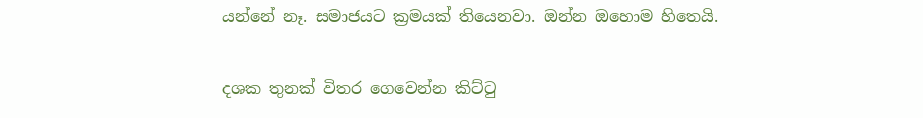යන්නේ නෑ. සමාජයට ක්‍රමයක් තියෙනවා. ඔන්න ඔහොම හිතෙයි.

දශක තුනක් විතර ගෙවෙන්න කිට්ටු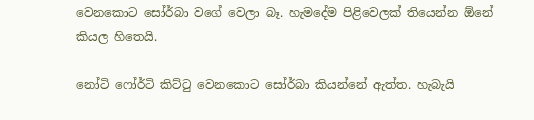වෙනකොට සෝර්බා වගේ වෙලා බෑ. හැමදේම පිළිවෙලක් තියෙන්න ඕනේ කියල හිතෙයි.

නෝටි ෆෝර්ටි කිට්ටු වෙනකොට සෝර්බා කියන්නේ ඇත්ත. හැබැයි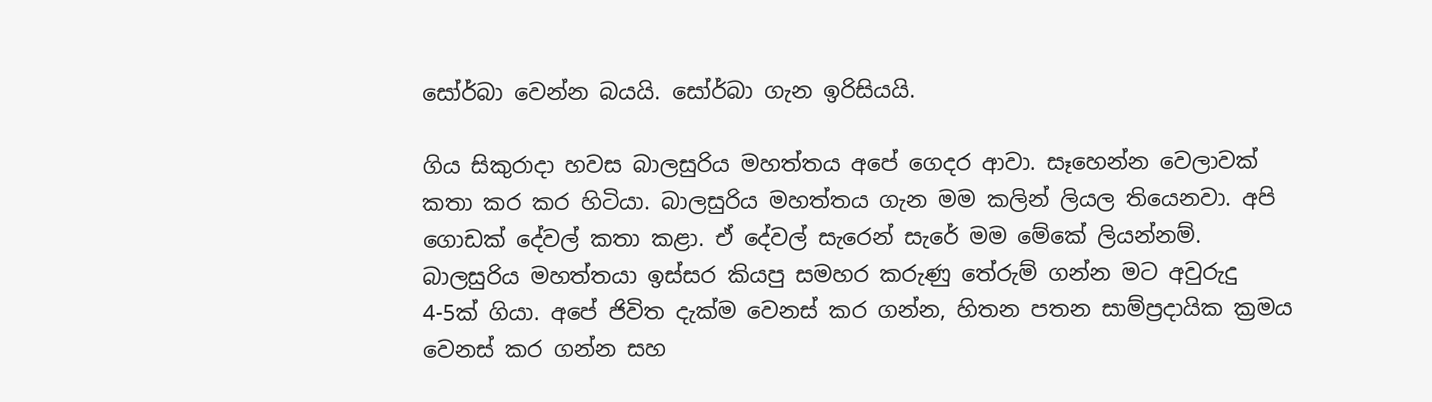සෝර්බා වෙන්න බයයි. සෝර්බා ගැන ඉරිසියයි.

ගිය සිකුරාදා හවස බාලසුරිය මහත්තය අපේ ගෙදර ආවා. සෑහෙන්න වෙලාවක් කතා කර කර හිටියා. බාලසුරිය මහත්තය ගැන මම කලින් ලියල තියෙනවා. අපි ගොඩක් දේවල් කතා කළා. ඒ දේවල් සැරෙන් සැරේ මම මේකේ ලියන්නම්. බාලසුරිය මහත්තයා ඉස්සර කියපු සමහර කරුණු තේරුම් ගන්න මට අවුරුදු 4-5ක් ගියා. අපේ ජිවිත දැක්ම වෙනස් කර ගන්න, හිතන පතන සාම්ප්‍රදායික ක්‍රමය වෙනස් කර ගන්න සහ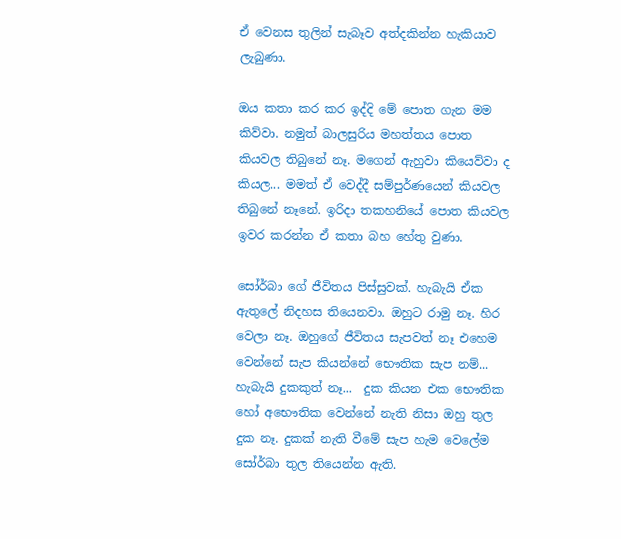ඒ වෙනස තුලින් සැබෑව අත්දකින්න හැකියාව ලැබුණා.

ඔය කතා කර කර ඉද්දි මේ පොත ගැන මම කිව්වා. නමුත් බාලසුරිය මහත්තය පොත කියවල තිබුනේ නෑ. මගෙන් ඇහුවා කියෙව්වා ද කියල... මමත් ඒ වෙද්දී සම්පුර්ණයෙන් කියවල තිබුනේ නෑනේ. ඉරිදා තකහනියේ පොත කියවල ඉවර කරන්න ඒ කතා බහ හේතු වුණා.

සෝර්බා ගේ ජීවිතය පිස්සුවක්. හැබැයි ඒක ඇතුලේ නිදහස තියෙනවා. ඔහුට රාමු නෑ. හිර වෙලා නෑ. ඔහුගේ ජීවිතය සැපවත් නෑ එහෙම වෙන්නේ සැප කියන්නේ භෞතික සැප නම්... හැබැයි දුකකුත් නෑ...  දුක කියන එක භෞතික හෝ අභෞතික වෙන්නේ නැති නිසා ඔහු තුල දුක නෑ. දුකක් නැති වීමේ සැප හැම වෙලේම සෝර්බා තුල තියෙන්න ඇති.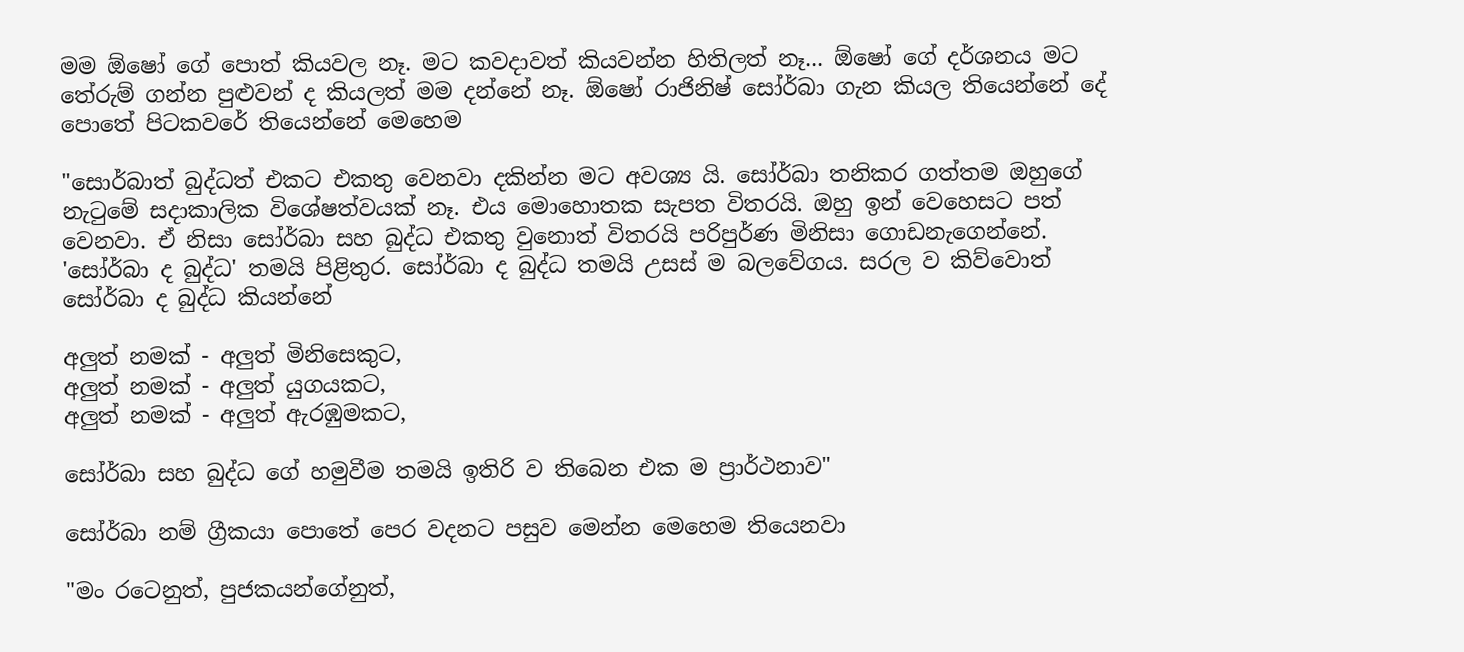මම ඕෂෝ ගේ පොත් කියවල නෑ. මට කවදාවත් කියවන්න හිතිලත් නෑ... ඕෂෝ ගේ දර්ශනය මට තේරුම් ගන්න පුළුවන් ද කියලත් මම දන්නේ නෑ. ඕෂෝ රාජිනිෂ් සෝර්බා ගැන කියල තියෙන්නේ දේ පොතේ පිටකවරේ තියෙන්නේ මෙහෙම

"සොර්බාත් බුද්ධත් එකට එකතු වෙනවා දකින්න මට අවශ්‍ය යි. සෝර්බා තනිකර ගත්තම ඔහුගේ නැටුමේ සදාකාලික විශේෂත්වයක් නෑ. එය මොහොතක සැපත විතරයි. ඔහු ඉන් වෙහෙසට පත් වෙනවා. ඒ නිසා සෝර්බා සහ බුද්ධ එකතු වුනොත් විතරයි පරිපුර්ණ මිනිසා ගොඩනැගෙන්නේ. 'සෝර්බා ද බුද්ධ' තමයි පිළිතුර. සෝර්බා ද බුද්ධ තමයි උසස් ම බලවේගය. සරල ව කිව්වොත් සෝර්බා ද බුද්ධ කියන්නේ

අලුත් නමක් - අලුත් මිනිසෙකුට,
අලුත් නමක් - අලුත් යුගයකට,
අලුත් නමක් - අලුත් ඇරඹුමකට,

සෝර්බා සහ බුද්ධ ගේ හමුවීම තමයි ඉතිරි ව තිබෙන එක ම ප්‍රාර්ථනාව"

සෝර්බා නම් ග්‍රීකයා පොතේ පෙර වදනට පසුව මෙන්න මෙහෙම තියෙනවා

"මං රටෙනුත්, පුජකයන්ගේනුත්,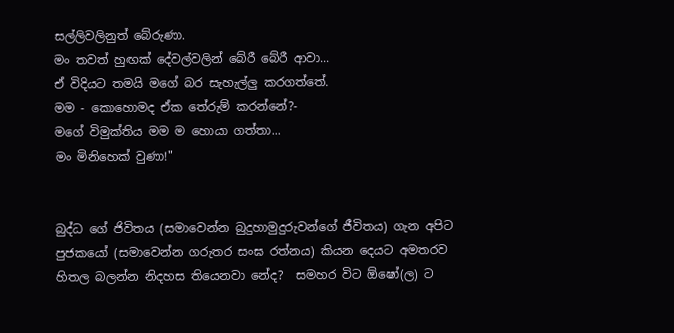සල්ලිවලිනුත් බේරුණා.
මං තවත් හුඟක් දේවල්වලින් බේරී බේරී ආවා...
ඒ විදියට තමයි මගේ බර සැහැල්ලු කරගත්තේ.
මම - කොහොමද ඒක තේරුම් කරන්නේ?-
මගේ විමුක්තිය මම ම හොයා ගත්තා...
මං මිනිහෙක් වුණා!"


බුද්ධ ගේ ජිවිතය (සමාවෙන්න බුදුහාමුදුරුවන්ගේ ජීවිතය) ගැන අපිට පුජකයෝ (සමාවෙන්න ගරුතර සංඝ රත්නය) කියන දෙයට අමතරව හිතල බලන්න නිදහස තියෙනවා නේද?  සමහර විට ඕෂෝ(ල) ට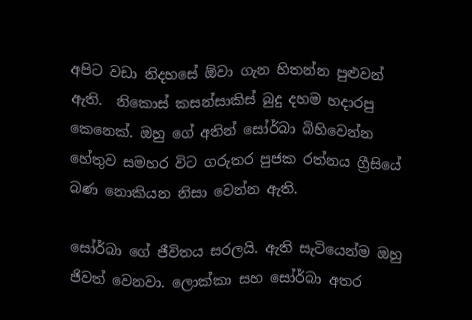අපිට වඩා නිදහසේ ඕවා ගැන හිතන්න පුළුවන් ඇති.  නිකොස් කසන්සාකිස් බුදු දහම හදාරපු කෙනෙක්. ඔහු ගේ අතින් සෝර්බා බිහිවෙන්න හේතුව සමහර විට ගරුතර පුජක රත්නය ග්‍රීසියේ බණ නොකියන නිසා වෙන්න ඇති.

සෝර්බා ගේ ජීවිතය සරලයි. ඇති සැටියෙන්ම ඔහු ජිවත් වෙනවා. ලොක්කා සහ සෝර්බා අතර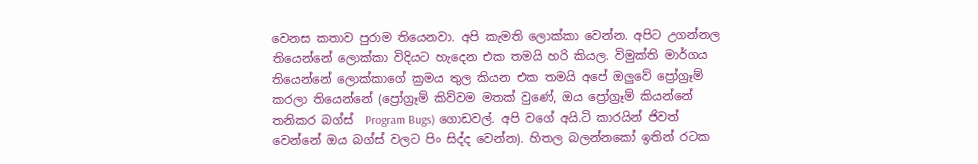වෙනස කතාව පුරාම තියෙනවා. අපි කැමති ලොක්කා වෙන්න. අපිට උගන්නල තියෙන්නේ ලොක්කා විදියට හැදෙන එක තමයි හරි කියල. විමුක්ති මාර්ගය තියෙන්නේ ලොක්කාගේ ක්‍රමය තුල කියන එක තමයි අපේ ඔලුවේ ප්‍රෝග්‍රෑම් කරලා තියෙන්නේ (ප්‍රෝග්‍රෑම් කිව්වම මතක් වුණේ, ඔය ප්‍රෝග්‍රෑම් කියන්නේ තනිකර බග්ස්  Program Bugs) ගොඩවල්. අපි වගේ අයි.ටි කාරයින් ජිවත් වෙන්නේ ඔය බග්ස් වලට පිං සිද්ද වෙන්න). හිතල බලන්නකෝ ඉතින් රටක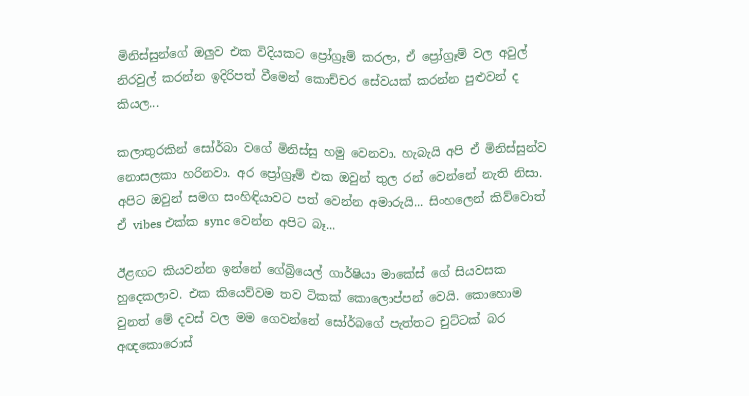මිනිස්සුන්ගේ ඔලුව එක විදියකට ප්‍රෝග්‍රෑම් කරලා, ඒ ප්‍රෝග්‍රෑම් වල අවුල් නිරවුල් කරන්න ඉදිරිපත් වීමෙන් කොච්චර සේවයක් කරන්න පුළුවන් ද කියල...

කලාතුරකින් සෝර්බා වගේ මිනිස්සු හමු වෙනවා. හැබැයි අපි ඒ මිනිස්සුන්ව නොසලකා හරිනවා. අර ප්‍රෝග්‍රෑම් එක ඔවුන් තුල රන් වෙන්නේ නැති නිසා. අපිට ඔවුන් සමග සංහිඳියාවට පත් වෙන්න අමාරුයි... සිංහලෙන් කිව්වොත් ඒ vibes එක්ක sync වෙන්න අපිට බෑ...

ඊළඟට කියවන්න ඉන්නේ ගේබ්‍රියෙල් ගාර්ෂියා මාකේස් ගේ සියවසක හුදෙකලාව. එක කියෙව්වම තව ටිකක් කොලොප්පන් වෙයි. කොහොම වුනත් මේ දවස් වල මම ගෙවන්නේ සෝර්බගේ පැත්තට චුට්ටක් බර අඥකොරොස්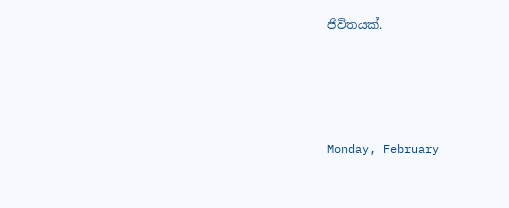ජිවිතයක්.





Monday, February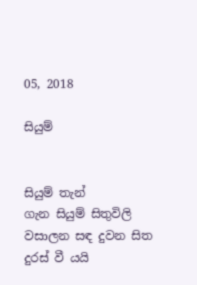05, 2018

සියුම්


සියුම් තැන්
ගැන සියුම් සිතුවිලි
වසාලන සඳ දුවන සිත
දුරස් වී යයි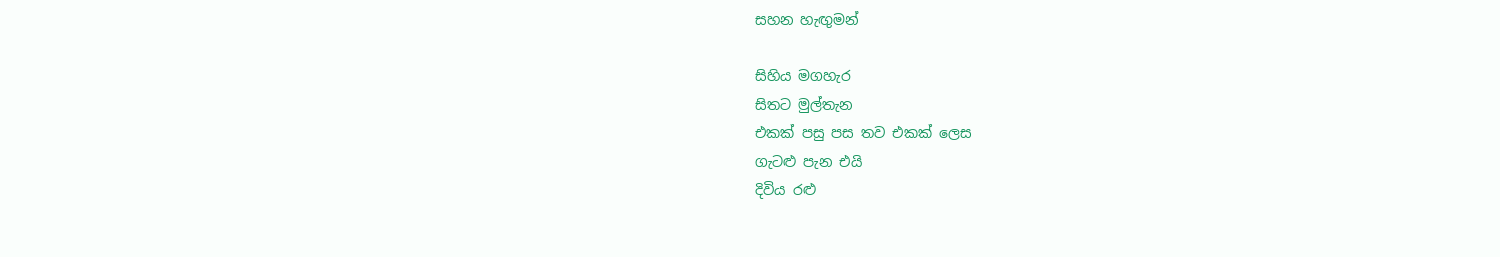සහන හැඟුමන්

සිහිය මගහැර
සිතට මුල්තැන
එකක් පසු පස තව එකක් ලෙස
ගැටළු පැන එයි
දිවිය රළු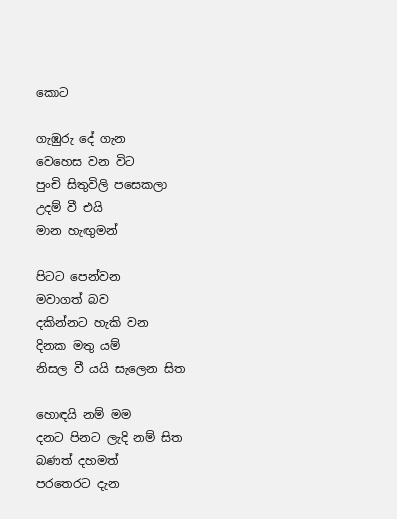කොට

ගැඹුරු දේ ගැන
වෙහෙස වන විට
පුංචි සිතුවිලි පසෙකලා
උදම් වී එයි
මාන හැඟුමන්

පිටට පෙන්වන
මවාගත් බව
දකින්නට හැකි වන
දිනක මතු යම්
නිසල වී යයි සැලෙන සිත

හොඳයි නම් මම
දනට පිනට ලැදි නම් සිත
බණත් දහමත්
පරතෙරට දැන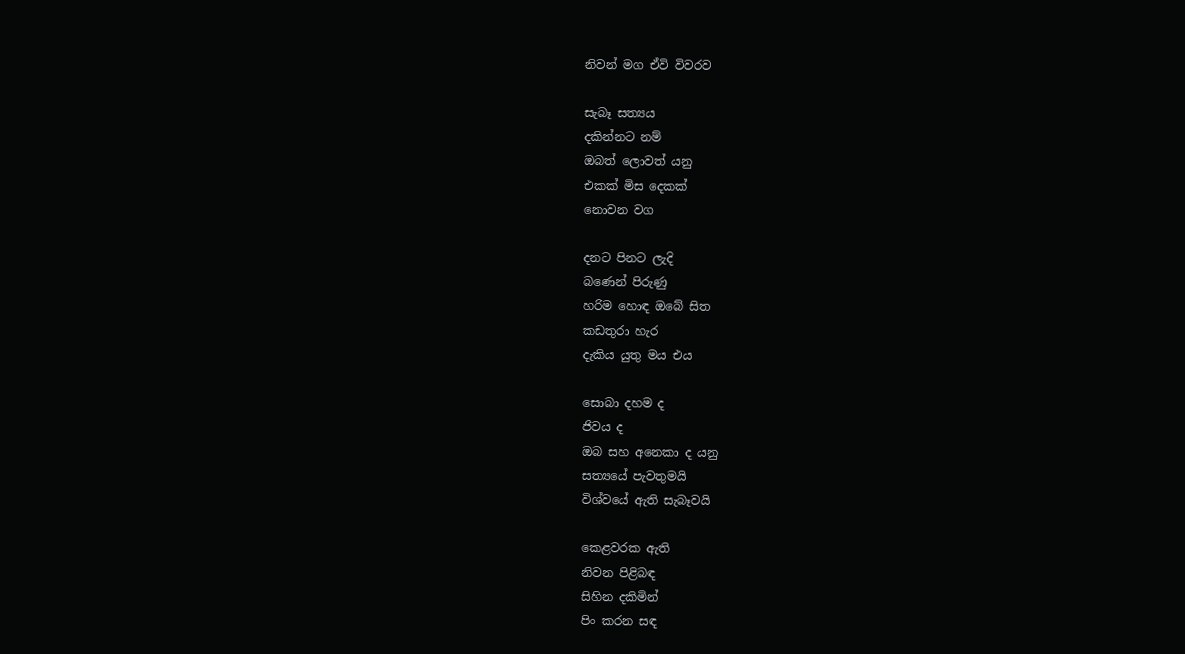නිවන් මග ඒවි විවරව

සැබෑ සත්‍යය
දකින්නට නම්
ඔබත් ලොවත් යනු
එකක් මිස දෙකක්
නොවන වග

දනට පිනට ලැදි
බණෙන් පිරුණු
හරිම හොඳ ඔබේ සිත
කඩතුරා හැර
දැකිය යුතු මය එය

සොබා දහම ද
ජිවය ද
ඔබ සහ අනෙකා ද යනු
සත්‍යයේ පැවතුමයි
විශ්වයේ ඇති සැබෑවයි

කෙළවරක ඇති
නිවන පිළිබඳ
සිහින දකිමින්
පිං කරන සඳ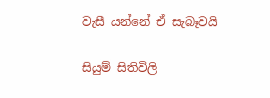වැසී යන්නේ ඒ සැබෑවයි

සියුම් සිතිවිලි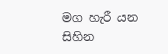මග හැරී යන
සිහින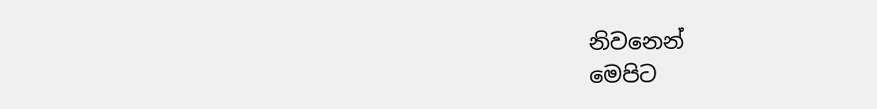නිවනෙන්
මෙපිට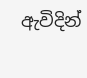ඇවිදින්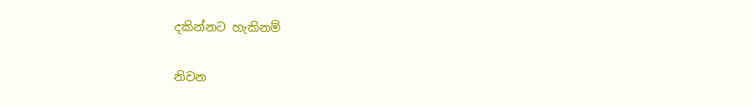දකින්නට හැකිනම්

නිවන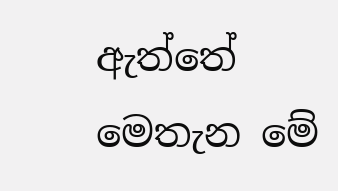ඇත්තේ
මෙතැන මේ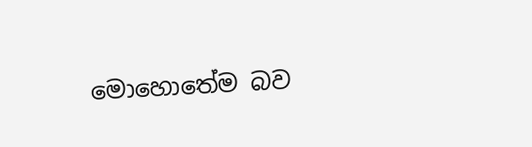මොහොතේම බව